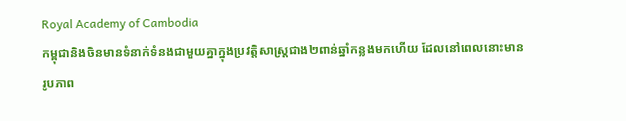Royal Academy of Cambodia
កម្ពុជានិងចិនមានទំនាក់ទំនងជាមួយគ្នាក្នុងប្រវត្តិសាស្ត្រជាង២ពាន់ឆ្នាំកន្លងមកហើយ ដែលនៅពេលនោះមានរូបភាព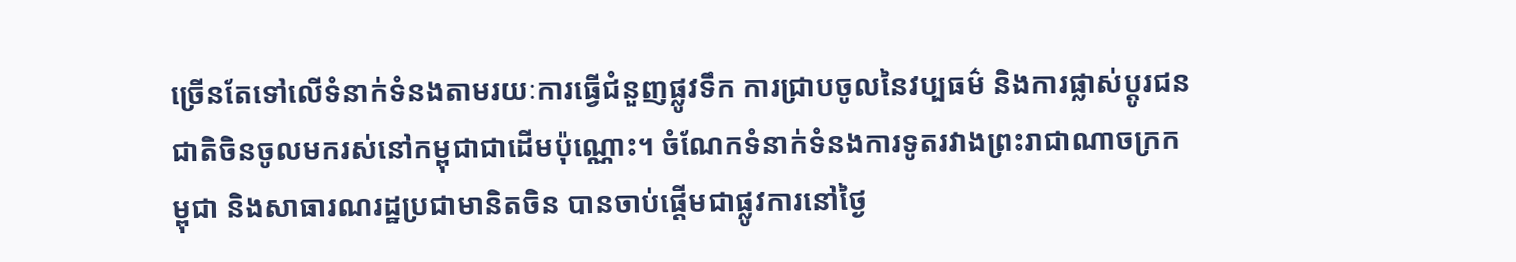ច្រើនតែទៅលើទំនាក់ទំនងតាមរយៈការធ្វើជំនួញផ្លូវទឹក ការជ្រាបចូលនៃវប្បធម៌ និងការផ្លាស់ប្ដូរជនជាតិចិនចូលមករស់នៅកម្ពុជាជាដើមប៉ុណ្ណោះ។ ចំណែកទំនាក់ទំនងការទូតរវាងព្រះរាជាណាចក្រកម្ពុជា និងសាធារណរដ្ឋប្រជាមានិតចិន បានចាប់ផ្ដើមជាផ្លូវការនៅថ្ងៃ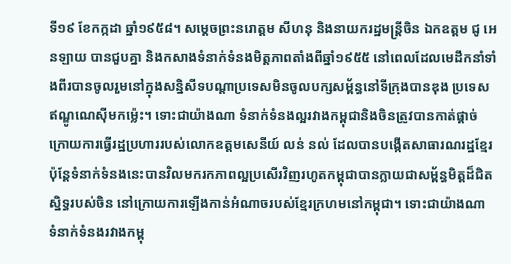ទី១៩ ខែកក្កដា ឆ្នាំ១៩៥៨។ សម្ដេចព្រះនរោត្ដម សីហនុ និងនាយករដ្ឋមន្ដ្រីចិន ឯកឧត្ដម ជូ អេនឡាយ បានជួបគ្នា និងកសាងទំនាក់ទំនងមិត្តភាពតាំងពីឆ្នាំ១៩៥៥ នៅពេលដែលមេដឹកនាំទាំងពីរបានចូលរួមនៅក្នុងសន្និសីទបណ្ដាប្រទេសមិនចូលបក្សសម្ព័ន្ធនៅទីក្រុងបានឌុង ប្រទេសឥណ្ឌូណេស៊ីមកម្ល៉េះ។ ទោះជាយ៉ាងណា ទំនាក់ទំនងល្អរវាងកម្ពុជានិងចិនត្រូវបានកាត់ផ្ដាច់ក្រោយការធ្វើរដ្ឋប្រហាររបស់លោកឧត្ដមសេនីយ៍ លន់ នល់ ដែលបានបង្កើតសាធារណរដ្ឋខ្មែរ ប៉ុន្តែទំនាក់ទំនងនេះបានវិលមករកភាពល្អប្រសើរវិញរហូតកម្ពុជាបានក្លាយជាសម្ព័ន្ធមិត្តដ៏ជិតស្និទ្ធរបស់ចិន នៅក្រោយការឡើងកាន់អំណាចរបស់ខ្មែរក្រហមនៅកម្ពុជា។ ទោះជាយ៉ាងណា ទំនាក់ទំនងរវាងកម្ពុ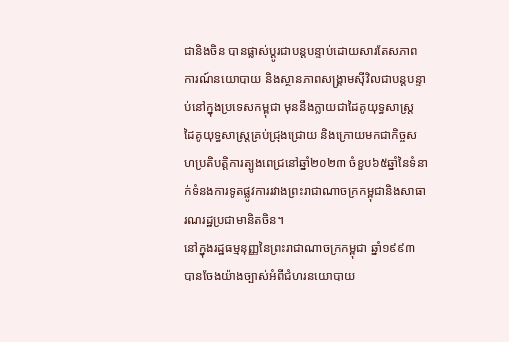ជានិងចិន បានផ្លាស់ប្ដូរជាបន្តបន្ទាប់ដោយសារតែសភាពការណ៍នយោបាយ និងស្ថានភាពសង្គ្រាមស៊ីវិលជាបន្តបន្ទាប់នៅក្នុងប្រទេសកម្ពុជា មុននឹងក្លាយជាដៃគូយុទ្ធសាស្ត្រ ដៃគូយុទ្ធសាស្ត្រគ្រប់ជ្រុងជ្រោយ និងក្រោយមកជាកិច្ចសហប្រតិបត្តិការត្បូងពេជ្រនៅឆ្នាំ២០២៣ ចំខួប៦៥ឆ្នាំនៃទំនាក់ទំនងការទូតផ្លូវការរវាងព្រះរាជាណាចក្រកម្ពុជានិងសាធារណរដ្ឋប្រជាមានិតចិន។
នៅក្នុងរដ្ឋធម្មនុញ្ញនៃព្រះរាជាណាចក្រកម្ពុជា ឆ្នាំ១៩៩៣ បានចែងយ៉ាងច្បាស់អំពីជំហរនយោបាយ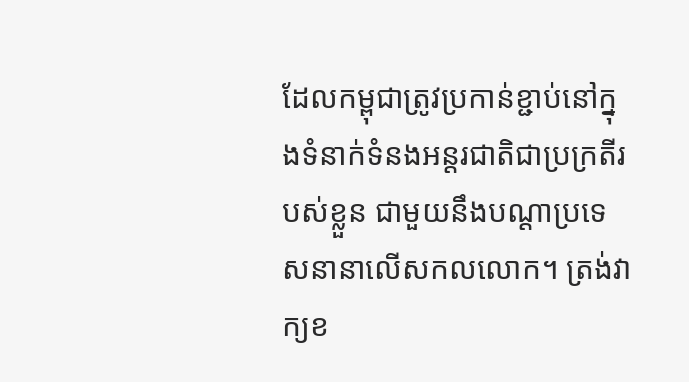ដែលកម្ពុជាត្រូវប្រកាន់ខ្ជាប់នៅក្នុងទំនាក់ទំនងអន្តរជាតិជាប្រក្រតីរបស់ខ្លួន ជាមួយនឹងបណ្ដាប្រទេសនានាលើសកលលោក។ ត្រង់វាក្យខ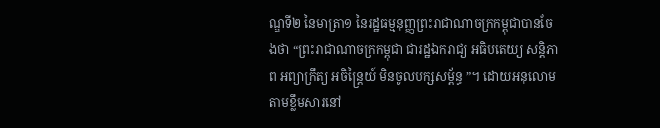ណ្ឌទី២ នៃមាត្រា១ នៃរដ្ឋធម្មនុញ្ញព្រះរាជាណាចក្រកម្ពុជាបានចែងថា “ព្រះរាជាណាចក្រកម្ពុជា ជារដ្ឋឯករាជ្យ អធិបតេយ្យ សន្តិភាព អព្យាក្រឹត្យ អចិន្ត្រៃយ៍ មិនចូលបក្សសម្ព័ន្ធ ”។ ដោយអនុលោមតាមខ្លឹមសារនៅ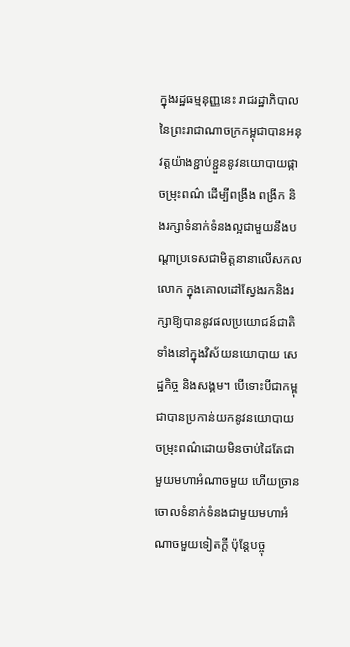ក្នុងរដ្ឋធម្មនុញ្ញនេះ រាជរដ្ឋាភិបាលនៃព្រះរាជាណាចក្រកម្ពុជាបានអនុវត្តយ៉ាងខ្ជាប់ខ្ជួននូវនយោបាយផ្កាចម្រុះពណ៌ ដើម្បីពង្រឹង ពង្រីក និងរក្សាទំនាក់ទំនងល្អជាមួយនឹងបណ្ដាប្រទេសជាមិត្តនានាលើសកលលោក ក្នុងគោលដៅស្វែងរកនិងរក្សាឱ្យបាននូវផលប្រយោជន៍ជាតិទាំងនៅក្នុងវិស័យនយោបាយ សេដ្ឋកិច្ច និងសង្គម។ បើទោះបីជាកម្ពុជាបានប្រកាន់យកនូវនយោបាយចម្រុះពណ៌ដោយមិនចាប់ដៃតែជាមួយមហាអំណាចមួយ ហើយច្រានចោលទំនាក់ទំនងជាមួយមហាអំណាចមួយទៀតក្ដី ប៉ុន្តែបច្ចុ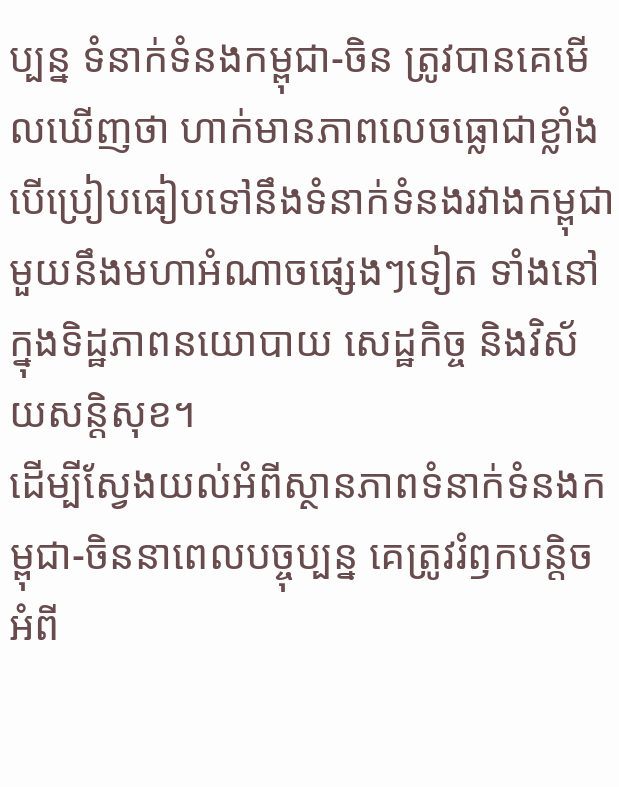ប្បន្ន ទំនាក់ទំនងកម្ពុជា-ចិន ត្រូវបានគេមើលឃើញថា ហាក់មានភាពលេចធ្លោជាខ្លាំង បើប្រៀបធៀបទៅនឹងទំនាក់ទំនងរវាងកម្ពុជាមួយនឹងមហាអំណាចផ្សេងៗទៀត ទាំងនៅក្នុងទិដ្ឋភាពនយោបាយ សេដ្ឋកិច្ច និងវិស័យសន្តិសុខ។
ដើម្បីស្វែងយល់អំពីស្ថានភាពទំនាក់ទំនងកម្ពុជា-ចិននាពេលបច្ចុប្បន្ន គេត្រូវរំឭកបន្តិចអំពី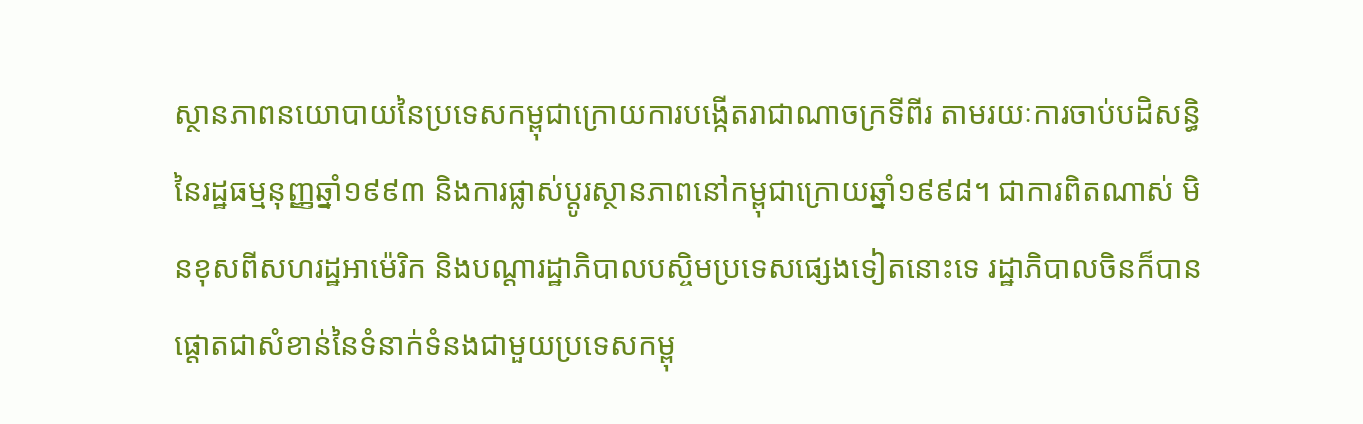ស្ថានភាពនយោបាយនៃប្រទេសកម្ពុជាក្រោយការបង្កើតរាជាណាចក្រទីពីរ តាមរយៈការចាប់បដិសន្ធិនៃរដ្ឋធម្មនុញ្ញឆ្នាំ១៩៩៣ និងការផ្លាស់ប្ដូរស្ថានភាពនៅកម្ពុជាក្រោយឆ្នាំ១៩៩៨។ ជាការពិតណាស់ មិនខុសពីសហរដ្ឋអាម៉េរិក និងបណ្ដារដ្ឋាភិបាលបស្ចិមប្រទេសផ្សេងទៀតនោះទេ រដ្ឋាភិបាលចិនក៏បានផ្ដោតជាសំខាន់នៃទំនាក់ទំនងជាមួយប្រទេសកម្ពុ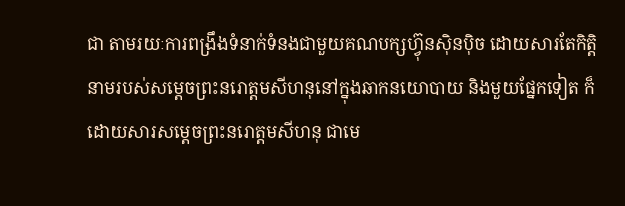ជា តាមរយៈការពង្រឹងទំនាក់ទំនងជាមួយគណបក្សហ្វ៊ុនស៊ិនប៉ិច ដោយសារតែកិត្តិនាមរបស់សម្ដេចព្រះនរោត្ដមសីហនុនៅក្នុងឆាកនយោបាយ និងមួយផ្នែកទៀត ក៏ដោយសារសម្ដេចព្រះនរោត្ដមសីហនុ ជាមេ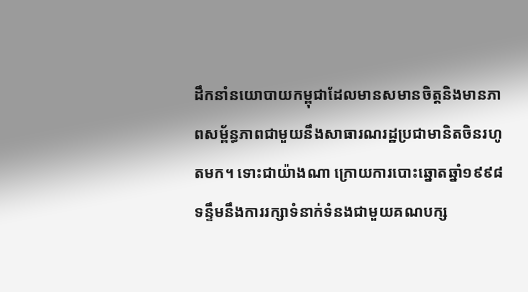ដឹកនាំនយោបាយកម្ពុជាដែលមានសមានចិត្តនិងមានភាពសម្ព័ន្ធភាពជាមួយនឹងសាធារណរដ្ឋប្រជាមានិតចិនរហូតមក។ ទោះជាយ៉ាងណា ក្រោយការបោះឆ្នោតឆ្នាំ១៩៩៨ ទន្ទឹមនឹងការរក្សាទំនាក់ទំនងជាមួយគណបក្ស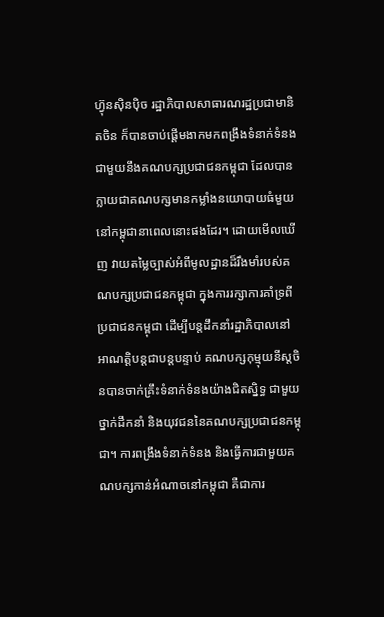ហ្វ៊ុនស៊ិនប៉ិច រដ្ឋាភិបាលសាធារណរដ្ឋប្រជាមានិតចិន ក៏បានចាប់ផ្ដើមងាកមកពង្រឹងទំនាក់ទំនងជាមួយនឹងគណបក្សប្រជាជនកម្ពុជា ដែលបានក្លាយជាគណបក្សមានកម្លាំងនយោបាយធំមួយនៅកម្ពុជានាពេលនោះផងដែរ។ ដោយមើលឃើញ វាយតម្លៃច្បាស់អំពីមូលដ្ឋានដ៏រឹងមាំរបស់គណបក្សប្រជាជនកម្ពុជា ក្នុងការរក្សាការគាំទ្រពីប្រជាជនកម្ពុជា ដើម្បីបន្តដឹកនាំរដ្ឋាភិបាលនៅអាណត្តិបន្តជាបន្តបន្ទាប់ គណបក្សកុម្មុយនីស្តចិនបានចាក់គ្រឹះទំនាក់ទំនងយ៉ាងជិតស្និទ្ធ ជាមួយថ្នាក់ដឹកនាំ និងយុវជននៃគណបក្សប្រជាជនកម្ពុជា។ ការពង្រឹងទំនាក់ទំនង និងធ្វើការជាមួយគណបក្សកាន់អំណាចនៅកម្ពុជា គឺជាការ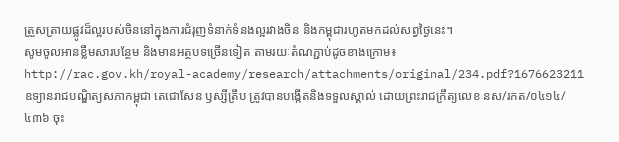ត្រួសត្រាយផ្លូវដ៏ល្អរបស់ចិននៅក្នុងការជំរុញទំនាក់ទំនងល្អរវាងចិន និងកម្ពុជារហូតមកដល់សព្វថ្ងៃនេះ។
សូមចូលអានខ្លឹមសារបន្ថែម និងមានអត្ថបទច្រើនទៀត តាមរយៈតំណភ្ជាប់ដូចខាងក្រោម៖
http://rac.gov.kh/royal-academy/research/attachments/original/234.pdf?1676623211
ឧទ្យានរាជបណ្ឌិត្យសភាកម្ពុជា តេជោសែន ឫស្សីត្រឹប ត្រូវបានបង្កើតនិងទទួលស្គាល់ ដោយព្រះរាជក្រឹត្យលេខ នស/រកត/០៤១៤/៤៣៦ ចុះ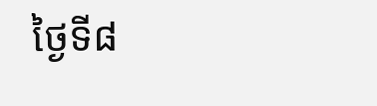ថ្ងៃទី៨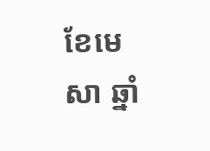ខែមេសា ឆ្នាំ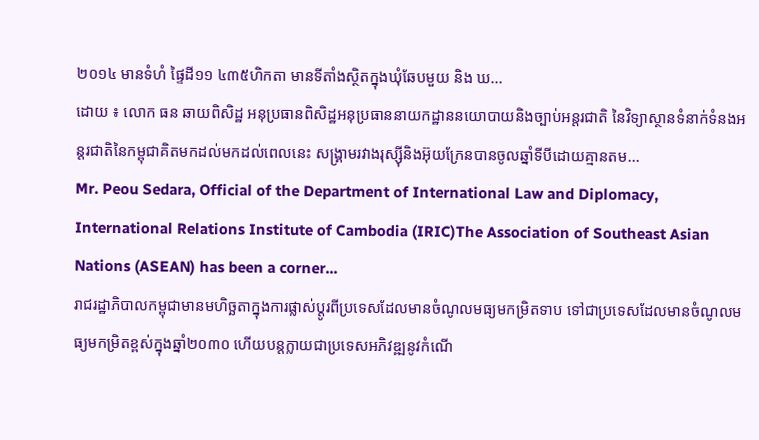២០១៤ មានទំហំ ផ្ទៃដី១១ ៤៣៥ហិកតា មានទីតាំងស្ថិតក្នុងឃុំឆែបមួយ និង ឃ...
ដោយ ៖ លោក ធន ឆាយពិសិដ្ឋ អនុប្រធានពិសិដ្ឋអនុប្រធាននាយកដ្ឋាននយោបាយនិងច្បាប់អន្តរជាតិ នៃវិទ្យាស្ថានទំនាក់ទំនងអន្តរជាតិនៃកម្ពុជាគិតមកដល់មកដល់ពេលនេះ សង្រ្គាមរវាងរុស្ស៊ីនិងអ៊ុយក្រែនបានចូលឆ្នាំទីបីដោយគ្មានតម...
Mr. Peou Sedara, Official of the Department of International Law and Diplomacy, International Relations Institute of Cambodia (IRIC)The Association of Southeast Asian Nations (ASEAN) has been a corner...
រាជរដ្ឋាភិបាលកម្ពុជាមានមហិច្ឆតាក្នុងការផ្លាស់ប្ដូរពីប្រទេសដែលមានចំណូលមធ្យមកម្រិតទាប ទៅជាប្រទេសដែលមានចំណូលមធ្យមកម្រិតខ្ពស់ក្នុងឆ្នាំ២០៣០ ហើយបន្តក្លាយជាប្រទេសអភិវឌ្ឍនូវកំណើ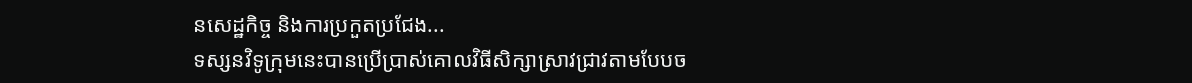នសេដ្ឋកិច្ច និងការប្រកួតប្រជែង...
ទស្សនវិទូក្រុមនេះបានប្រើប្រាស់គោលវិធីសិក្សាស្រាវជ្រាវតាមបែបច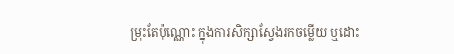ម្រុះតែប៉ុណ្ណោះ ក្នុងការសិក្សាស្វែងរកចម្លើយ ឬដោះ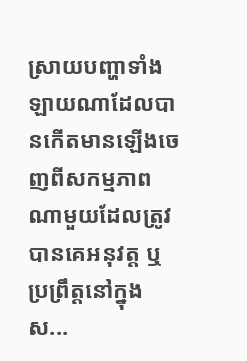ស្រាយបញ្ហាទាំងឡាយណាដែលបានកើតមានឡើងចេញពីសកម្មភាពណាមួយដែលត្រូវបានគេអនុវត្ត ឬប្រព្រឹត្តនៅក្នុងស...